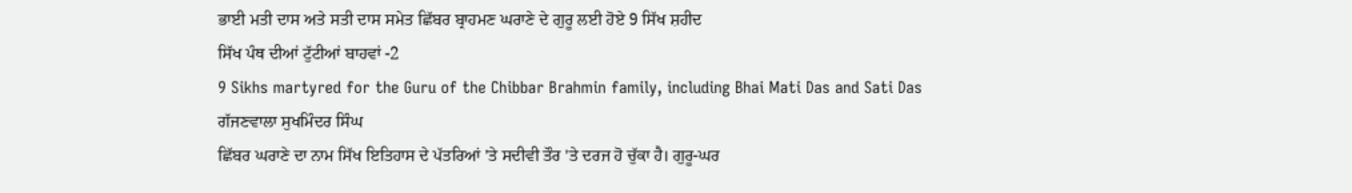ਭਾਈ ਮਤੀ ਦਾਸ ਅਤੇ ਸਤੀ ਦਾਸ ਸਮੇਤ ਛਿੱਬਰ ਬ੍ਰਾਹਮਣ ਘਰਾਣੇ ਦੇ ਗੁਰੂ ਲਈ ਹੋਏ 9 ਸਿੱਖ ਸ਼ਹੀਦ
ਸਿੱਖ ਪੰਥ ਦੀਆਂ ਟੁੱਟੀਆਂ ਬਾਹਵਾਂ -2
9 Sikhs martyred for the Guru of the Chibbar Brahmin family, including Bhai Mati Das and Sati Das
ਗੱਜਣਵਾਲਾ ਸੁਖਮਿੰਦਰ ਸਿੰਘ
ਛਿੱਬਰ ਘਰਾਣੇ ਦਾ ਨਾਮ ਸਿੱਖ ਇਤਿਹਾਸ ਦੇ ਪੱਤਰਿਆਂ 'ਤੇ ਸਦੀਵੀ ਤੌਰ 'ਤੇ ਦਰਜ ਹੋ ਚੁੱਕਾ ਹੈ। ਗੁਰੂ-ਘਰ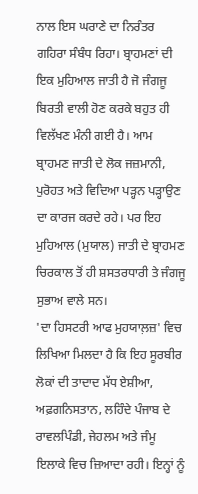ਨਾਲ ਇਸ ਘਰਾਣੇ ਦਾ ਨਿਰੰਤਰ ਗਹਿਰਾ ਸੰਬੰਧ ਰਿਹਾ। ਬ੍ਰਾਹਮਣਾਂ ਦੀ ਇਕ ਮੁਹਿਆਲ ਜਾਤੀ ਹੈ ਜੋ ਜੰਗਜੂ ਬਿਰਤੀ ਵਾਲੀ ਹੋਣ ਕਰਕੇ ਬਹੁਤ ਹੀ ਵਿਲੱਖਣ ਮੰਨੀ ਗਈ ਹੈ। ਆਮ ਬ੍ਰਾਹਮਣ ਜਾਤੀ ਦੇ ਲੋਕ ਜਜ਼ਮਾਨੀ, ਪੁਰੋਹਤ ਅਤੇ ਵਿਦਿਆ ਪੜ੍ਹਨ ਪੜ੍ਹਾਉਣ ਦਾ ਕਾਰਜ ਕਰਦੇ ਰਹੇ। ਪਰ ਇਹ ਮੁਹਿਆਲ (ਮੁਯਾਲ) ਜਾਤੀ ਦੇ ਬ੍ਰਾਹਮਣ ਚਿਰਕਾਲ ਤੋਂ ਹੀ ਸ਼ਸਤਰਧਾਰੀ ਤੇ ਜੰਗਜੂ ਸੁਭਾਅ ਵਾਲੇ ਸਨ।
'ਦਾ ਹਿਸਟਰੀ ਆਫ ਮੁਹਯਾਲ਼ਜ਼' ਵਿਚ ਲਿਖਿਆ ਮਿਲਦਾ ਹੈ ਕਿ ਇਹ ਸੂਰਬੀਰ ਲੋਕਾਂ ਦੀ ਤਾਦਾਦ ਮੱਧ ਏਸ਼ੀਆ, ਅਫ਼ਗਨਿਸਤਾਨ, ਲਹਿੰਦੇ ਪੰਜਾਬ ਦੇ ਰਾਵਲਪਿੰਡੀ, ਜੇਹਲਮ ਅਤੇ ਜੰਮੂ ਇਲਾਕੇ ਵਿਚ ਜ਼ਿਆਦਾ ਰਹੀ। ਇਨ੍ਹਾਂ ਨੂੰ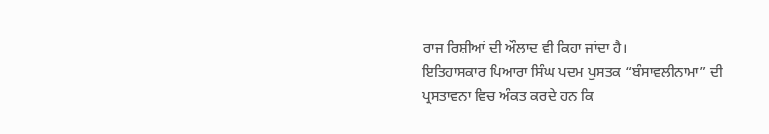ਰਾਜ ਰਿਸ਼ੀਆਂ ਦੀ ਔਲਾਦ ਵੀ ਕਿਹਾ ਜਾਂਦਾ ਹੈ।
ਇਤਿਹਾਸਕਾਰ ਪਿਆਰਾ ਸਿੰਘ ਪਦਮ ਪੁਸਤਕ “ਬੰਸਾਵਲੀਨਾਮਾ” ਦੀ ਪ੍ਰਸਤਾਵਨਾ ਵਿਚ ਅੰਕਤ ਕਰਦੇ ਹਨ ਕਿ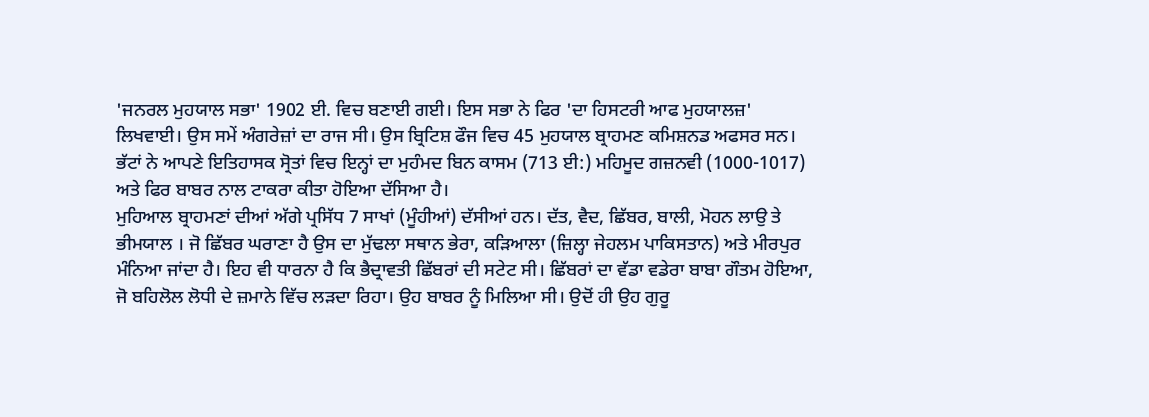'ਜਨਰਲ ਮੁਹਯਾਲ ਸਭਾ' 1902 ਈ. ਵਿਚ ਬਣਾਈ ਗਈ। ਇਸ ਸਭਾ ਨੇ ਫਿਰ 'ਦਾ ਹਿਸਟਰੀ ਆਫ ਮੁਹਯਾਲਜ਼' ਲਿਖਵਾਈ। ਉਸ ਸਮੇਂ ਅੰਗਰੇਜ਼ਾਂ ਦਾ ਰਾਜ ਸੀ। ਉਸ ਬ੍ਰਿਟਿਸ਼ ਫੌਜ ਵਿਚ 45 ਮੁਹਯਾਲ ਬ੍ਰਾਹਮਣ ਕਮਿਸ਼ਨਡ ਅਫਸਰ ਸਨ। ਭੱਟਾਂ ਨੇ ਆਪਣੇ ਇਤਿਹਾਸਕ ਸ੍ਰੋਤਾਂ ਵਿਚ ਇਨ੍ਹਾਂ ਦਾ ਮੁਹੰਮਦ ਬਿਨ ਕਾਸਮ (713 ਈ:) ਮਹਿਮੂਦ ਗਜ਼ਨਵੀ (1000-1017) ਅਤੇ ਫਿਰ ਬਾਬਰ ਨਾਲ ਟਾਕਰਾ ਕੀਤਾ ਹੋਇਆ ਦੱਸਿਆ ਹੈ।
ਮੁਹਿਆਲ ਬ੍ਰਾਹਮਣਾਂ ਦੀਆਂ ਅੱਗੇ ਪ੍ਰਸਿੱਧ 7 ਸਾਖਾਂ (ਮੂੰਹੀਆਂ) ਦੱਸੀਆਂ ਹਨ। ਦੱਤ, ਵੈਦ, ਛਿੱਬਰ, ਬਾਲੀ, ਮੋਹਨ ਲਾਉ ਤੇ ਭੀਮਯਾਲ । ਜੋ ਛਿੱਬਰ ਘਰਾਣਾ ਹੈ ਉਸ ਦਾ ਮੁੱਢਲਾ ਸਥਾਨ ਭੇਰਾ, ਕੜਿਆਲਾ (ਜ਼ਿਲ੍ਹਾ ਜੇਹਲਮ ਪਾਕਿਸਤਾਨ) ਅਤੇ ਮੀਰਪੁਰ ਮੰਨਿਆ ਜਾਂਦਾ ਹੈ। ਇਹ ਵੀ ਧਾਰਨਾ ਹੈ ਕਿ ਭੈਦ੍ਰਾਵਤੀ ਛਿੱਬਰਾਂ ਦੀ ਸਟੇਟ ਸੀ। ਛਿੱਬਰਾਂ ਦਾ ਵੱਡਾ ਵਡੇਰਾ ਬਾਬਾ ਗੌਤਮ ਹੋਇਆ, ਜੋ ਬਹਿਲੋਲ ਲੋਧੀ ਦੇ ਜ਼ਮਾਨੇ ਵਿੱਚ ਲੜਦਾ ਰਿਹਾ। ਉਹ ਬਾਬਰ ਨੂੰ ਮਿਲਿਆ ਸੀ। ਉਦੋਂ ਹੀ ਉਹ ਗੁਰੂ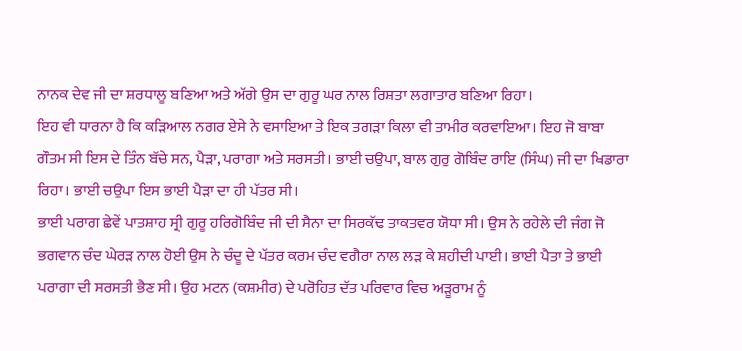ਨਾਨਕ ਦੇਵ ਜੀ ਦਾ ਸ਼ਰਧਾਲੂ ਬਣਿਆ ਅਤੇ ਅੱਗੇ ਉਸ ਦਾ ਗੁਰੂ ਘਰ ਨਾਲ ਰਿਸ਼ਤਾ ਲਗਾਤਾਰ ਬਣਿਆ ਰਿਹਾ।
ਇਹ ਵੀ ਧਾਰਨਾ ਹੈ ਕਿ ਕੜਿਆਲ ਨਗਰ ਏਸੇ ਨੇ ਵਸਾਇਆ ਤੇ ਇਕ ਤਗੜਾ ਕਿਲਾ ਵੀ ਤਾਮੀਰ ਕਰਵਾਇਆ। ਇਹ ਜੋ ਬਾਬਾ ਗੌਤਮ ਸੀ ਇਸ ਦੇ ਤਿੰਨ ਬੱਚੇ ਸਨ, ਪੈੜਾ, ਪਰਾਗਾ ਅਤੇ ਸਰਸਤੀ। ਭਾਈ ਚਉਪਾ, ਬਾਲ ਗੁਰੁ ਗੋਬਿੰਦ ਰਾਇ (ਸਿੰਘ) ਜੀ ਦਾ ਖਿਡਾਰਾ ਰਿਹਾ। ਭਾਈ ਚਉਪਾ ਇਸ ਭਾਈ ਪੈੜਾ ਦਾ ਹੀ ਪੱਤਰ ਸੀ।
ਭਾਈ ਪਰਾਗ ਛੇਵੇਂ ਪਾਤਸ਼ਾਹ ਸ੍ਰੀ ਗੁਰੂ ਹਰਿਗੋਬਿੰਦ ਜੀ ਦੀ ਸੈਨਾ ਦਾ ਸਿਰਕੱਢ ਤਾਕਤਵਰ ਯੋਧਾ ਸੀ। ਉਸ ਨੇ ਰਹੇਲੇ ਦੀ ਜੰਗ ਜੋ ਭਗਵਾਨ ਚੰਦ ਘੇਰੜ ਨਾਲ ਹੋਈ ਉਸ ਨੇ ਚੰਦੂ ਦੇ ਪੱਤਰ ਕਰਮ ਚੰਦ ਵਗੈਰਾ ਨਾਲ ਲੜ ਕੇ ਸ਼ਹੀਦੀ ਪਾਈ। ਭਾਈ ਪੈਤਾ ਤੇ ਭਾਈ ਪਰਾਗਾ ਦੀ ਸਰਸਤੀ ਭੈਣ ਸੀ। ਉਹ ਮਟਨ (ਕਸ਼ਮੀਰ) ਦੇ ਪਰੋਹਿਤ ਦੱਤ ਪਰਿਵਾਰ ਵਿਚ ਅੜੂਰਾਮ ਨੂੰ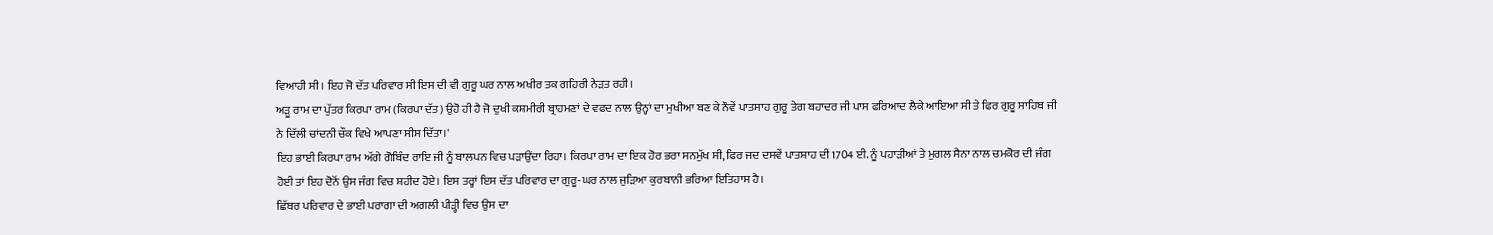ਵਿਆਹੀ ਸੀ। ਇਹ ਜੋ ਦੱਤ ਪਰਿਵਾਰ ਸੀ ਇਸ ਦੀ ਵੀ ਗੁਰੂ ਘਰ ਨਾਲ ਅਖੀਰ ਤਕ ਗਹਿਰੀ ਨੇੜਤ ਰਹੀ।
ਅੜੂ ਰਾਮ ਦਾ ਪੁੱਤਰ ਕਿਰਪਾ ਰਾਮ (ਕਿਰਪਾ ਦੱਤ) ਉਹੋ ਹੀ ਹੈ ਜੋ ਦੁਖੀ ਕਸ਼ਮੀਰੀ ਬ੍ਰਾਹਮਣਾਂ ਦੇ ਵਫਦ ਨਾਲ ਉਨ੍ਹਾਂ ਦਾ ਮੁਖੀਆ ਬਣ ਕੇ ਨੌਵੇਂ ਪਾਤਸਾਹ ਗੁਰੂ ਤੇਗ ਬਹਾਦਰ ਜੀ ਪਾਸ ਫਰਿਆਦ ਲੈਕੇ ਆਇਆ ਸੀ ਤੇ ਫਿਰ ਗੁਰੂ ਸਾਹਿਬ ਜੀ ਨੇ ਦਿੱਲੀ ਚਾਂਦਨੀ ਚੌਕ ਵਿਖੇ ਆਪਣਾ ਸੀਸ ਦਿੱਤਾ।'
ਇਹ ਭਾਈ ਕਿਰਪਾ ਰਾਮ ਅੱਗੇ ਗੋਬਿੰਦ ਰਾਇ ਜੀ ਨੂੰ ਬਾਲਪਨ ਵਿਚ ਪੜਾਉਂਦਾ ਰਿਹਾ। ਕਿਰਪਾ ਰਾਮ ਦਾ ਇਕ ਹੋਰ ਭਰਾ ਸਨਮੁੱਖ ਸੀ, ਫਿਰ ਜਦ ਦਸਵੇਂ ਪਾਤਸ਼ਾਹ ਦੀ 1704 ਈ. ਨੂੰ ਪਹਾੜੀਆਂ ਤੇ ਮੁਗਲ ਸੈਨਾ ਨਾਲ ਚਮਕੋਰ ਦੀ ਜੰਗ ਹੋਈ ਤਾਂ ਇਹ ਦੋਨੋਂ ਉਸ ਜੰਗ ਵਿਚ ਸ਼ਹੀਦ ਹੋਏ। ਇਸ ਤਰ੍ਹਾਂ ਇਸ ਦੱਤ ਪਰਿਵਾਰ ਦਾ ਗੁਰੂ-ਘਰ ਨਾਲ ਜੁੜਿਆ ਕੁਰਬਾਨੀ ਭਰਿਆ ਇਤਿਹਾਸ ਹੈ।
ਛਿੱਬਰ ਪਰਿਵਾਰ ਦੇ ਭਾਈ ਪਰਾਗਾ ਦੀ ਅਗਲੀ ਪੀੜ੍ਹੀ ਵਿਚ ਉਸ ਦਾ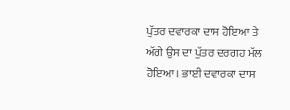ਪੁੱਤਰ ਦਵਾਰਕਾ ਦਾਸ ਹੋਇਆ ਤੇ ਅੱਗੇ ਉਸ ਦਾ ਪੁੱਤਰ ਦਰਗਹ ਮੱਲ ਹੋਇਆ। ਭਾਈ ਦਵਾਰਕਾ ਦਾਸ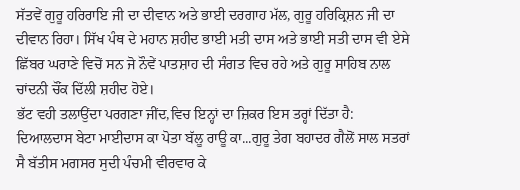ਸੱਤਵੇਂ ਗੁਰੂ ਹਰਿਰਾਇ ਜੀ ਦਾ ਦੀਵਾਨ ਅਤੇ ਭਾਈ ਦਰਗਾਹ ਮੱਲ, ਗੁਰੂ ਹਰਿਕ੍ਰਿਸ਼ਨ ਜੀ ਦਾ ਦੀਵਾਨ ਰਿਹਾ। ਸਿੱਖ ਪੰਥ ਦੇ ਮਹਾਨ ਸ਼ਹੀਦ ਭਾਈ ਮਤੀ ਦਾਸ ਅਤੇ ਭਾਈ ਸਤੀ ਦਾਸ ਵੀ ਏਸੇ ਛਿੱਬਰ ਘਰਾਣੇ ਵਿਚੋਂ ਸਨ ਜੋ ਨੌਵੇਂ ਪਾਤਸ਼ਾਹ ਦੀ ਸੰਗਤ ਵਿਚ ਰਹੇ ਅਤੇ ਗੁਰੂ ਸਾਹਿਬ ਨਾਲ ਚਾਂਦਨੀ ਚੌਂਕ ਦਿੱਲੀ ਸ਼ਹੀਦ ਹੋਏ।
ਭੱਟ ਵਹੀ ਤਲਾਉਂਦਾ ਪਰਗਣਾ ਜੀਂਦ,ਵਿਚ ਇਨ੍ਹਾਂ ਦਾ ਜ਼ਿਕਰ ਇਸ ਤਰ੍ਹਾਂ ਦਿੱਤਾ ਹੈ:
ਦਿਆਲਦਾਸ ਬੇਟਾ ਮਾਈਦਾਸ ਕਾ ਪੋਤਾ ਬੱਲੂ ਰਾਊ ਕਾ...ਗੁਰੂ ਤੇਗ ਬਹਾਦਰ ਗੈਲੋਂ ਸਾਲ ਸਤਰਾਂ ਸੈ ਬੱਤੀਸ ਮਗਸਰ ਸੁਦੀ ਪੰਚਮੀ ਵੀਰਵਾਰ ਕੇ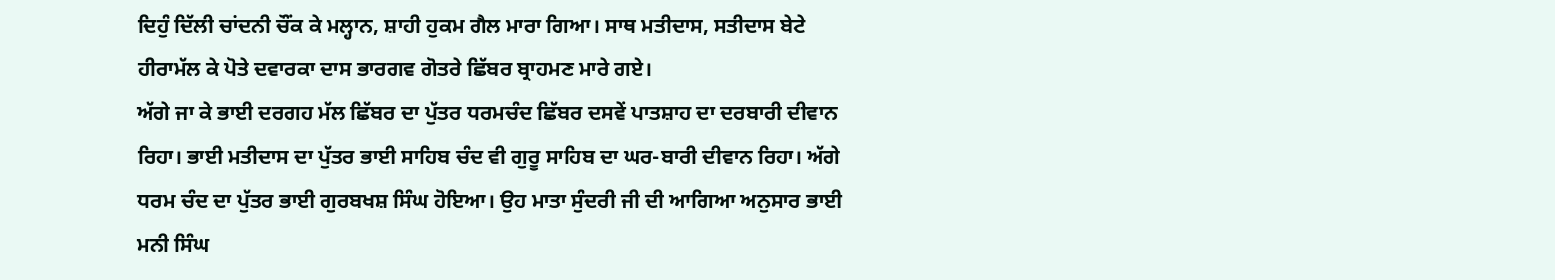ਦਿਹੁੰ ਦਿੱਲੀ ਚਾਂਦਨੀ ਚੌਂਕ ਕੇ ਮਲ੍ਹਾਨ, ਸ਼ਾਹੀ ਹੁਕਮ ਗੈਲ ਮਾਰਾ ਗਿਆ। ਸਾਥ ਮਤੀਦਾਸ, ਸਤੀਦਾਸ ਬੇਟੇ ਹੀਰਾਮੱਲ ਕੇ ਪੋਤੇ ਦਵਾਰਕਾ ਦਾਸ ਭਾਰਗਵ ਗੋਤਰੇ ਛਿੱਬਰ ਬ੍ਰਾਹਮਣ ਮਾਰੇ ਗਏ।
ਅੱਗੇ ਜਾ ਕੇ ਭਾਈ ਦਰਗਹ ਮੱਲ ਛਿੱਬਰ ਦਾ ਪੁੱਤਰ ਧਰਮਚੰਦ ਛਿੱਬਰ ਦਸਵੇਂ ਪਾਤਸ਼ਾਹ ਦਾ ਦਰਬਾਰੀ ਦੀਵਾਨ ਰਿਹਾ। ਭਾਈ ਮਤੀਦਾਸ ਦਾ ਪੁੱਤਰ ਭਾਈ ਸਾਹਿਬ ਚੰਦ ਵੀ ਗੁਰੂ ਸਾਹਿਬ ਦਾ ਘਰ-ਬਾਰੀ ਦੀਵਾਨ ਰਿਹਾ। ਅੱਗੇ ਧਰਮ ਚੰਦ ਦਾ ਪੁੱਤਰ ਭਾਈ ਗੁਰਬਖਸ਼ ਸਿੰਘ ਹੋਇਆ। ਉਹ ਮਾਤਾ ਸੁੰਦਰੀ ਜੀ ਦੀ ਆਗਿਆ ਅਨੁਸਾਰ ਭਾਈ ਮਨੀ ਸਿੰਘ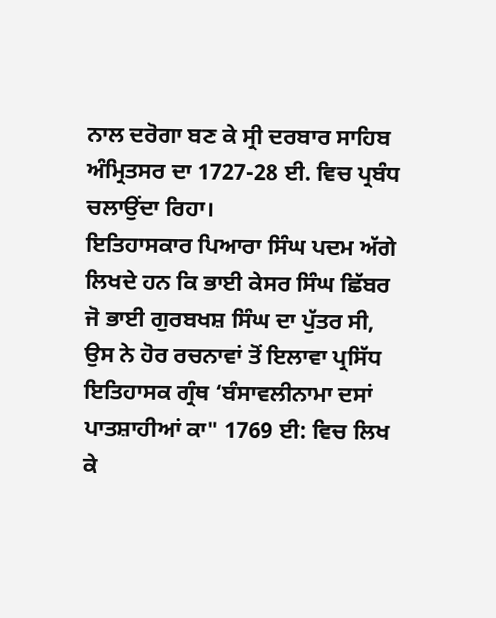ਨਾਲ ਦਰੋਗਾ ਬਣ ਕੇ ਸ੍ਰੀ ਦਰਬਾਰ ਸਾਹਿਬ ਅੰਮ੍ਰਿਤਸਰ ਦਾ 1727-28 ਈ. ਵਿਚ ਪ੍ਰਬੰਧ ਚਲਾਉਂਦਾ ਰਿਹਾ।
ਇਤਿਹਾਸਕਾਰ ਪਿਆਰਾ ਸਿੰਘ ਪਦਮ ਅੱਗੇ ਲਿਖਦੇ ਹਨ ਕਿ ਭਾਈ ਕੇਸਰ ਸਿੰਘ ਛਿੱਬਰ ਜੋ ਭਾਈ ਗੁਰਬਖਸ਼ ਸਿੰਘ ਦਾ ਪੁੱਤਰ ਸੀ, ਉਸ ਨੇ ਹੋਰ ਰਚਨਾਵਾਂ ਤੋਂ ਇਲਾਵਾ ਪ੍ਰਸਿੱਧ ਇਤਿਹਾਸਕ ਗ੍ਰੰਥ ‘ਬੰਸਾਵਲੀਨਾਮਾ ਦਸਾਂ ਪਾਤਸ਼ਾਹੀਆਂ ਕਾ" 1769 ਈ: ਵਿਚ ਲਿਖ ਕੇ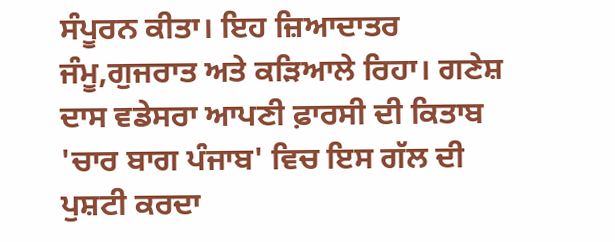ਸੰਪੂਰਨ ਕੀਤਾ। ਇਹ ਜ਼ਿਆਦਾਤਰ ਜੰਮੂ,ਗੁਜਰਾਤ ਅਤੇ ਕੜਿਆਲੇ ਰਿਹਾ। ਗਣੇਸ਼ ਦਾਸ ਵਡੇਸਰਾ ਆਪਣੀ ਫ਼ਾਰਸੀ ਦੀ ਕਿਤਾਬ 'ਚਾਰ ਬਾਗ ਪੰਜਾਬ' ਵਿਚ ਇਸ ਗੱਲ ਦੀ ਪੁਸ਼ਟੀ ਕਰਦਾ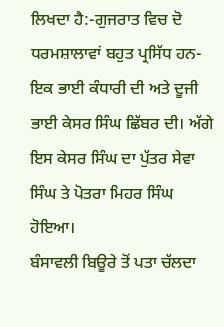ਲਿਖਦਾ ਹੈ:-ਗੁਜਰਾਤ ਵਿਚ ਦੋ ਧਰਮਸ਼ਾਲਾਵਾਂ ਬਹੁਤ ਪ੍ਰਸਿੱਧ ਹਨ-ਇਕ ਭਾਈ ਕੰਧਾਰੀ ਦੀ ਅਤੇ ਦੂਜੀ ਭਾਈ ਕੇਸਰ ਸਿੰਘ ਛਿੱਬਰ ਦੀ। ਅੱਗੇ ਇਸ ਕੇਸਰ ਸਿੰਘ ਦਾ ਪੁੱਤਰ ਸੇਵਾ ਸਿੰਘ ਤੇ ਪੋਤਰਾ ਮਿਹਰ ਸਿੰਘ ਹੋਇਆ।
ਬੰਸਾਵਲੀ ਬਿਊਰੇ ਤੋਂ ਪਤਾ ਚੱਲਦਾ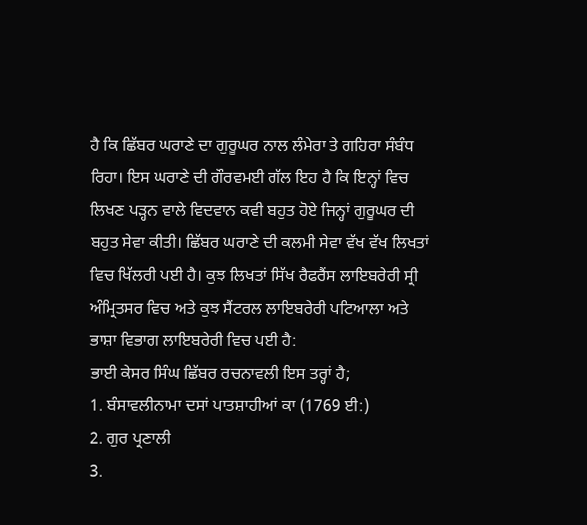ਹੈ ਕਿ ਛਿੱਬਰ ਘਰਾਣੇ ਦਾ ਗੁਰੂਘਰ ਨਾਲ ਲੰਮੇਰਾ ਤੇ ਗਹਿਰਾ ਸੰਬੰਧ ਰਿਹਾ। ਇਸ ਘਰਾਣੇ ਦੀ ਗੌਰਵਮਈ ਗੱਲ ਇਹ ਹੈ ਕਿ ਇਨ੍ਹਾਂ ਵਿਚ ਲਿਖਣ ਪੜ੍ਹਨ ਵਾਲੇ ਵਿਦਵਾਨ ਕਵੀ ਬਹੁਤ ਹੋਏ ਜਿਨ੍ਹਾਂ ਗੁਰੂਘਰ ਦੀ ਬਹੁਤ ਸੇਵਾ ਕੀਤੀ। ਛਿੱਬਰ ਘਰਾਣੇ ਦੀ ਕਲਮੀ ਸੇਵਾ ਵੱਖ ਵੱਖ ਲਿਖਤਾਂ ਵਿਚ ਖਿੱਲਰੀ ਪਈ ਹੈ। ਕੁਝ ਲਿਖਤਾਂ ਸਿੱਖ ਰੈਫਰੈਂਸ ਲਾਇਬਰੇਰੀ ਸ੍ਰੀ ਅੰਮ੍ਰਿਤਸਰ ਵਿਚ ਅਤੇ ਕੁਝ ਸੈਂਟਰਲ ਲਾਇਬਰੇਰੀ ਪਟਿਆਲਾ ਅਤੇ ਭਾਸ਼ਾ ਵਿਭਾਗ ਲਾਇਬਰੇਰੀ ਵਿਚ ਪਈ ਹੈ:
ਭਾਈ ਕੇਸਰ ਸਿੰਘ ਛਿੱਬਰ ਰਚਨਾਵਲੀ ਇਸ ਤਰ੍ਹਾਂ ਹੈ;
1. ਬੰਸਾਵਲੀਨਾਮਾ ਦਸਾਂ ਪਾਤਸ਼ਾਹੀਆਂ ਕਾ (1769 ਈ:)
2. ਗੁਰ ਪ੍ਰਣਾਲੀ
3.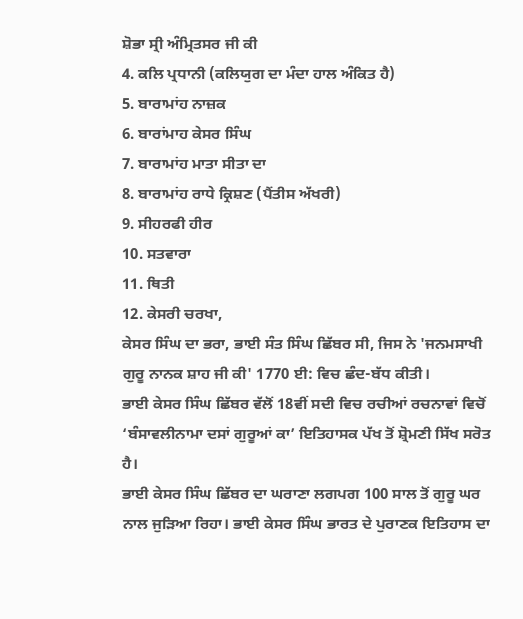ਸ਼ੋਭਾ ਸ੍ਰੀ ਅੰਮ੍ਰਿਤਸਰ ਜੀ ਕੀ
4. ਕਲਿ ਪ੍ਰਧਾਨੀ (ਕਲਿਯੁਗ ਦਾ ਮੰਦਾ ਹਾਲ ਅੰਕਿਤ ਹੈ)
5. ਬਾਰਾਮਾਂਹ ਨਾਜ਼ਕ
6. ਬਾਰਾਂਮਾਹ ਕੇਸਰ ਸਿੰਘ
7. ਬਾਰਾਮਾਂਹ ਮਾਤਾ ਸੀਤਾ ਦਾ
8. ਬਾਰਾਮਾਂਹ ਰਾਧੇ ਕ੍ਰਿਸ਼ਣ (ਪੈਂਤੀਸ ਅੱਖਰੀ)
9. ਸੀਹਰਫੀ ਹੀਰ
10. ਸਤਵਾਰਾ
11. ਥਿਤੀ
12. ਕੇਸਰੀ ਚਰਖਾ,
ਕੇਸਰ ਸਿੰਘ ਦਾ ਭਰਾ, ਭਾਈ ਸੰਤ ਸਿੰਘ ਛਿੱਬਰ ਸੀ, ਜਿਸ ਨੇ 'ਜਨਮਸਾਖੀ ਗੁਰੂ ਨਾਨਕ ਸ਼ਾਹ ਜੀ ਕੀ' 1770 ਈ: ਵਿਚ ਛੰਦ-ਬੱਧ ਕੀਤੀ।
ਭਾਈ ਕੇਸਰ ਸਿੰਘ ਛਿੱਬਰ ਵੱਲੋਂ 18ਵੀਂ ਸਦੀ ਵਿਚ ਰਚੀਆਂ ਰਚਨਾਵਾਂ ਵਿਚੋਂ ‘ਬੰਸਾਵਲੀਨਾਮਾ ਦਸਾਂ ਗੁਰੂਆਂ ਕਾ’ ਇਤਿਹਾਸਕ ਪੱਖ ਤੋਂ ਸ਼੍ਰੋਮਣੀ ਸਿੱਖ ਸਰੋਤ ਹੈ।
ਭਾਈ ਕੇਸਰ ਸਿੰਘ ਛਿੱਬਰ ਦਾ ਘਰਾਣਾ ਲਗਪਗ 100 ਸਾਲ ਤੋਂ ਗੁਰੂ ਘਰ ਨਾਲ ਜੁੜਿਆ ਰਿਹਾ। ਭਾਈ ਕੇਸਰ ਸਿੰਘ ਭਾਰਤ ਦੇ ਪੁਰਾਣਕ ਇਤਿਹਾਸ ਦਾ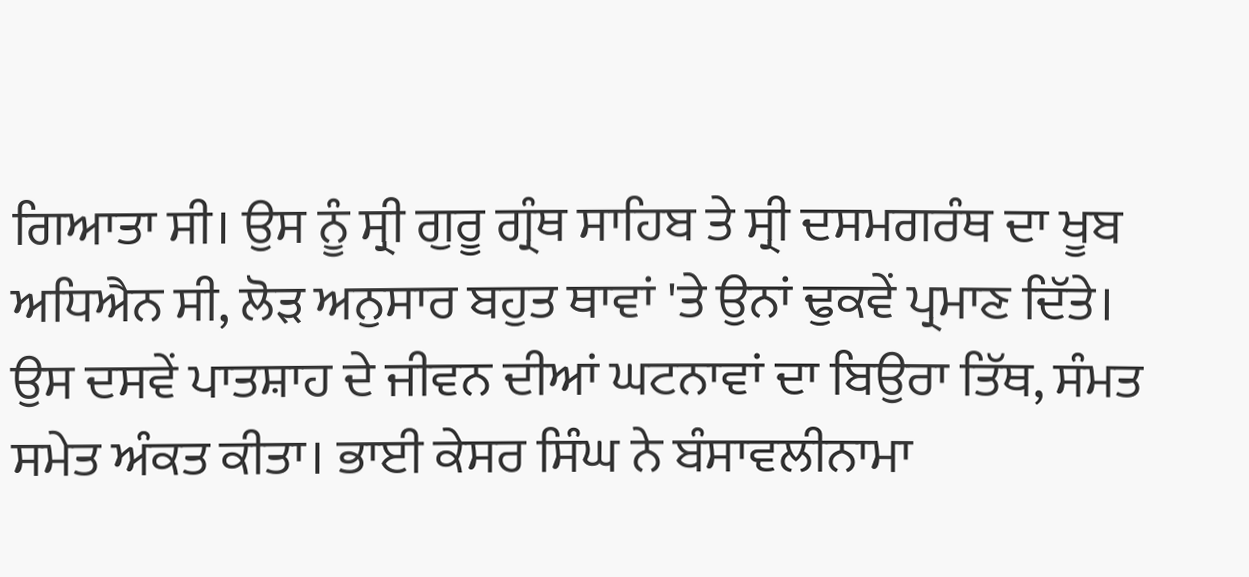ਗਿਆਤਾ ਸੀ। ਉਸ ਨੂੰ ਸ੍ਰੀ ਗੁਰੂ ਗ੍ਰੰਥ ਸਾਹਿਬ ਤੇ ਸ੍ਰੀ ਦਸਮਗਰੰਥ ਦਾ ਖੂਬ ਅਧਿਐਨ ਸੀ, ਲੋੜ ਅਨੁਸਾਰ ਬਹੁਤ ਥਾਵਾਂ 'ਤੇ ਉਨਾਂ ਢੁਕਵੇਂ ਪ੍ਰਮਾਣ ਦਿੱਤੇ।
ਉਸ ਦਸਵੇਂ ਪਾਤਸ਼ਾਹ ਦੇ ਜੀਵਨ ਦੀਆਂ ਘਟਨਾਵਾਂ ਦਾ ਬਿਉਰਾ ਤਿੱਥ, ਸੰਮਤ ਸਮੇਤ ਅੰਕਤ ਕੀਤਾ। ਭਾਈ ਕੇਸਰ ਸਿੰਘ ਨੇ ਬੰਸਾਵਲੀਨਾਮਾ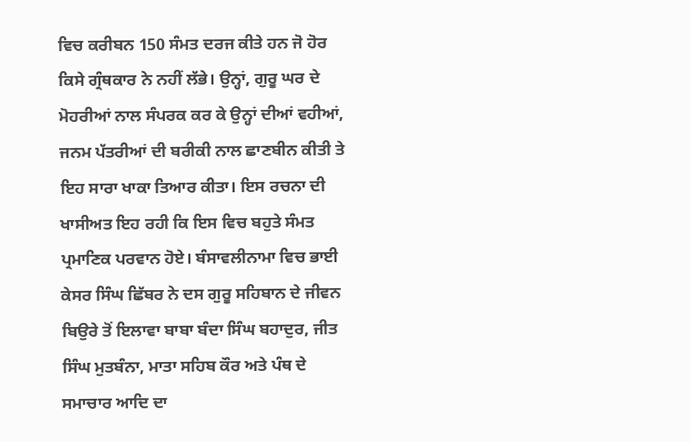ਵਿਚ ਕਰੀਬਨ 150 ਸੰਮਤ ਦਰਜ ਕੀਤੇ ਹਨ ਜੋ ਹੋਰ ਕਿਸੇ ਗ੍ਰੰਥਕਾਰ ਨੇ ਨਹੀਂ ਲੱਭੇ। ਉਨ੍ਹਾਂ, ਗੁਰੂ ਘਰ ਦੇ ਮੋਹਰੀਆਂ ਨਾਲ ਸੰਪਰਕ ਕਰ ਕੇ ਉਨ੍ਹਾਂ ਦੀਆਂ ਵਹੀਆਂ, ਜਨਮ ਪੱਤਰੀਆਂ ਦੀ ਬਰੀਕੀ ਨਾਲ ਛਾਣਬੀਨ ਕੀਤੀ ਤੇ ਇਹ ਸਾਰਾ ਖਾਕਾ ਤਿਆਰ ਕੀਤਾ। ਇਸ ਰਚਨਾ ਦੀ ਖਾਸੀਅਤ ਇਹ ਰਹੀ ਕਿ ਇਸ ਵਿਚ ਬਹੁਤੇ ਸੰਮਤ ਪ੍ਰਮਾਣਿਕ ਪਰਵਾਨ ਹੋਏ। ਬੰਸਾਵਲੀਨਾਮਾ ਵਿਚ ਭਾਈ ਕੇਸਰ ਸਿੰਘ ਛਿੱਬਰ ਨੇ ਦਸ ਗੁਰੂ ਸਹਿਬਾਨ ਦੇ ਜੀਵਨ ਬਿਉਰੇ ਤੋਂ ਇਲਾਵਾ ਬਾਬਾ ਬੰਦਾ ਸਿੰਘ ਬਹਾਦੁਰ, ਜੀਤ ਸਿੰਘ ਮੁਤਬੰਨਾ, ਮਾਤਾ ਸਹਿਬ ਕੌਰ ਅਤੇ ਪੰਥ ਦੇ ਸਮਾਚਾਰ ਆਦਿ ਦਾ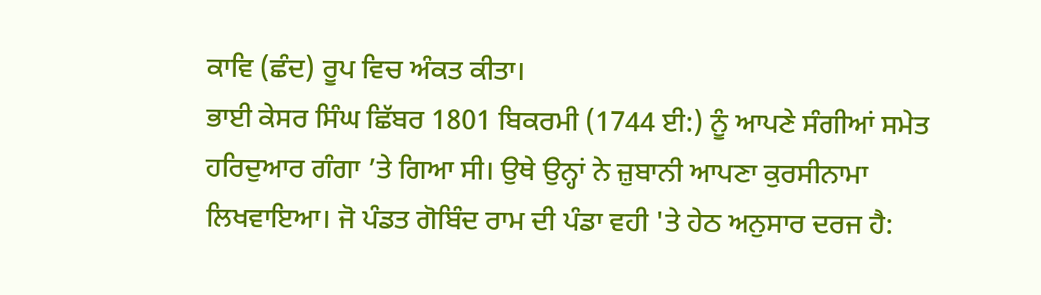ਕਾਵਿ (ਛੰਦ) ਰੂਪ ਵਿਚ ਅੰਕਤ ਕੀਤਾ।
ਭਾਈ ਕੇਸਰ ਸਿੰਘ ਛਿੱਬਰ 1801 ਬਿਕਰਮੀ (1744 ਈ:) ਨੂੰ ਆਪਣੇ ਸੰਗੀਆਂ ਸਮੇਤ ਹਰਿਦੁਆਰ ਗੰਗਾ ’ਤੇ ਗਿਆ ਸੀ। ਉਥੇ ਉਨ੍ਹਾਂ ਨੇ ਜ਼ੁਬਾਨੀ ਆਪਣਾ ਕੁਰਸੀਨਾਮਾ ਲਿਖਵਾਇਆ। ਜੋ ਪੰਡਤ ਗੋਬਿੰਦ ਰਾਮ ਦੀ ਪੰਡਾ ਵਹੀ 'ਤੇ ਹੇਠ ਅਨੁਸਾਰ ਦਰਜ ਹੈ: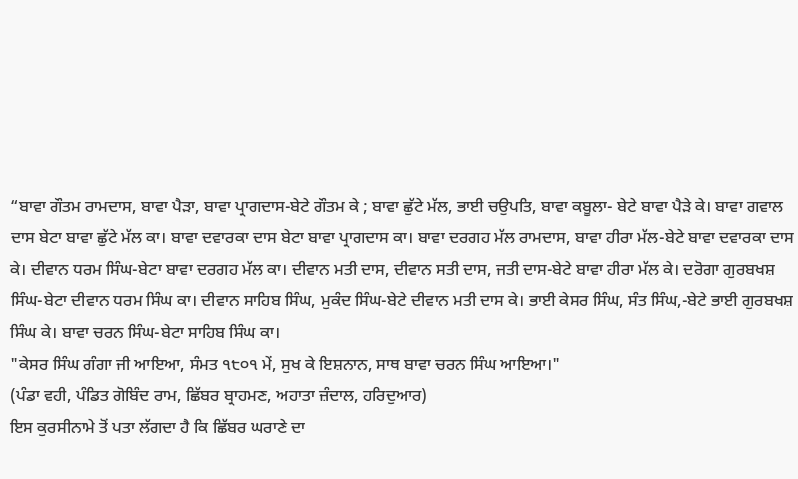“ਬਾਵਾ ਗੌਤਮ ਰਾਮਦਾਸ, ਬਾਵਾ ਪੈੜਾ, ਬਾਵਾ ਪ੍ਰਾਗਦਾਸ-ਬੇਟੇ ਗੌਤਮ ਕੇ ; ਬਾਵਾ ਛੁੱਟੇ ਮੱਲ, ਭਾਈ ਚਉਪਤਿ, ਬਾਵਾ ਕਬੂਲਾ- ਬੇਟੇ ਬਾਵਾ ਪੈੜੇ ਕੇ। ਬਾਵਾ ਗਵਾਲ ਦਾਸ ਬੇਟਾ ਬਾਵਾ ਛੁੱਟੇ ਮੱਲ ਕਾ। ਬਾਵਾ ਦਵਾਰਕਾ ਦਾਸ ਬੇਟਾ ਬਾਵਾ ਪ੍ਰਾਗਦਾਸ ਕਾ। ਬਾਵਾ ਦਰਗਹ ਮੱਲ ਰਾਮਦਾਸ, ਬਾਵਾ ਹੀਰਾ ਮੱਲ-ਬੇਟੇ ਬਾਵਾ ਦਵਾਰਕਾ ਦਾਸ ਕੇ। ਦੀਵਾਨ ਧਰਮ ਸਿੰਘ-ਬੇਟਾ ਬਾਵਾ ਦਰਗਹ ਮੱਲ ਕਾ। ਦੀਵਾਨ ਮਤੀ ਦਾਸ, ਦੀਵਾਨ ਸਤੀ ਦਾਸ, ਜਤੀ ਦਾਸ-ਬੇਟੇ ਬਾਵਾ ਹੀਰਾ ਮੱਲ ਕੇ। ਦਰੋਗਾ ਗੁਰਬਖਸ਼ ਸਿੰਘ-ਬੇਟਾ ਦੀਵਾਨ ਧਰਮ ਸਿੰਘ ਕਾ। ਦੀਵਾਨ ਸਾਹਿਬ ਸਿੰਘ, ਮੁਕੰਦ ਸਿੰਘ-ਬੇਟੇ ਦੀਵਾਨ ਮਤੀ ਦਾਸ ਕੇ। ਭਾਈ ਕੇਸਰ ਸਿੰਘ, ਸੰਤ ਸਿੰਘ,-ਬੇਟੇ ਭਾਈ ਗੁਰਬਖਸ਼ ਸਿੰਘ ਕੇ। ਬਾਵਾ ਚਰਨ ਸਿੰਘ-ਬੇਟਾ ਸਾਹਿਬ ਸਿੰਘ ਕਾ।
"ਕੇਸਰ ਸਿੰਘ ਗੰਗਾ ਜੀ ਆਇਆ, ਸੰਮਤ ੧੮੦੧ ਮੇਂ, ਸੁਖ ਕੇ ਇਸ਼ਨਾਨ, ਸਾਥ ਬਾਵਾ ਚਰਨ ਸਿੰਘ ਆਇਆ।"
(ਪੰਡਾ ਵਹੀ, ਪੰਡਿਤ ਗੋਬਿੰਦ ਰਾਮ, ਛਿੱਬਰ ਬ੍ਰਾਹਮਣ, ਅਹਾਤਾ ਜ਼ੰਦਾਲ, ਹਰਿਦੁਆਰ)
ਇਸ ਕੁਰਸੀਨਾਮੇ ਤੋਂ ਪਤਾ ਲੱਗਦਾ ਹੈ ਕਿ ਛਿੱਬਰ ਘਰਾਣੇ ਦਾ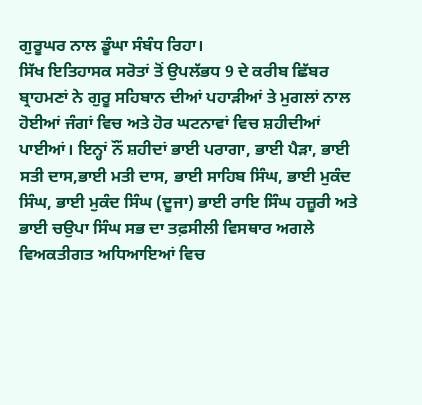ਗੁਰੂਘਰ ਨਾਲ ਡੂੰਘਾ ਸੰਬੰਧ ਰਿਹਾ।
ਸਿੱਖ ਇਤਿਹਾਸਕ ਸਰੋਤਾਂ ਤੋਂ ਉਪਲੱਭਧ 9 ਦੇ ਕਰੀਬ ਛਿੱਬਰ ਬ੍ਰਾਹਮਣਾਂ ਨੇ ਗੁਰੂ ਸਹਿਬਾਨ ਦੀਆਂ ਪਹਾੜੀਆਂ ਤੇ ਮੁਗਲਾਂ ਨਾਲ ਹੋਈਆਂ ਜੰਗਾਂ ਵਿਚ ਅਤੇ ਹੋਰ ਘਟਨਾਵਾਂ ਵਿਚ ਸ਼ਹੀਦੀਆਂ ਪਾਈਆਂ। ਇਨ੍ਹਾਂ ਨੌਂ ਸ਼ਹੀਦਾਂ ਭਾਈ ਪਰਾਗਾ, ਭਾਈ ਪੈੜਾ, ਭਾਈ ਸਤੀ ਦਾਸ,ਭਾਈ ਮਤੀ ਦਾਸ, ਭਾਈ ਸਾਹਿਬ ਸਿੰਘ, ਭਾਈ ਮੁਕੰਦ ਸਿੰਘ, ਭਾਈ ਮੁਕੰਦ ਸਿੰਘ (ਦੂਜਾ) ਭਾਈ ਰਾਇ ਸਿੰਘ ਹਜ਼ੂਰੀ ਅਤੇ ਭਾਈ ਚਉਪਾ ਸਿੰਘ ਸਭ ਦਾ ਤਫ਼ਸੀਲੀ ਵਿਸਥਾਰ ਅਗਲੇ ਵਿਅਕਤੀਗਤ ਅਧਿਆਇਆਂ ਵਿਚ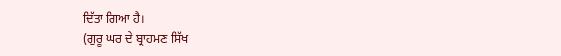ਦਿੱਤਾ ਗਿਆ ਹੈ।
(ਗੁਰੂ ਘਰ ਦੇ ਬ੍ਰਾਹਮਣ ਸਿੱਖ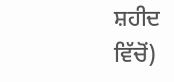ਸ਼ਹੀਦ ਵਿੱਚੋਂ)